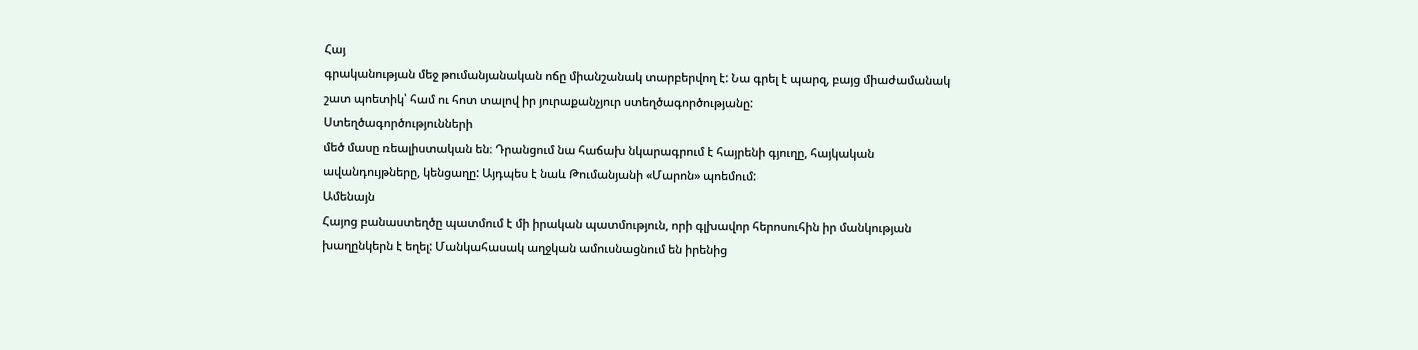Հայ
գրականության մեջ թումանյանական ոճը միանշանակ տարբերվող է: Նա գրել է պարզ, բայց միաժամանակ
շատ պոետիկ՝ համ ու հոտ տալով իր յուրաքանչյուր ստեղծագործությանը:
Ստեղծագործությունների
մեծ մասը ռեալիստական են։ Դրանցում նա հաճախ նկարագրում է հայրենի գյուղը, հայկական
ավանդույթները, կենցաղը: Այդպես է նաև Թումանյանի «Մարոն» պոեմում:
Ամենայն
Հայոց բանաստեղծը պատմում է մի իրական պատմություն, որի գլխավոր հերոսուհին իր մանկության
խաղընկերն է եղել: Մանկահասակ աղջկան ամուսնացնում են իրենից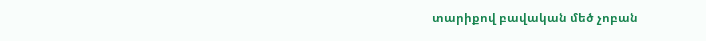տարիքով բավական մեծ չոբան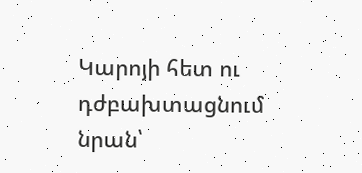Կարոյի հետ ու դժբախտացնում նրան՝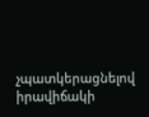չպատկերացնելով իրավիճակի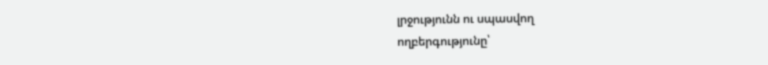լրջությունն ու սպասվող
ողբերգությունը՝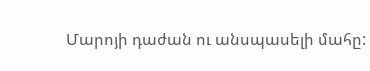Մարոյի դաժան ու անսպասելի մահը: